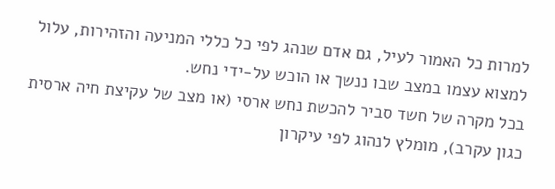למרות כל האמור לעיל, גם אדם שנהג לפי כל כללי המניעה והזהירות, עלול למצוא עצמו במצב שבו ננשך או הוכש על-ידי נחש.
בכל מקרה של חשד סביר להכשת נחש ארסי (או מצב של עקיצת חיה ארסית כגון עקרב), מומלץ לנהוג לפי עיקרון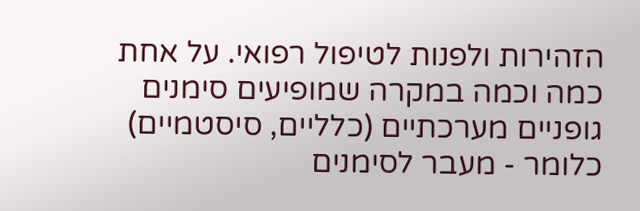הזהירות ולפנות לטיפול רפואי. על אחת כמה וכמה במקרה שמופיעים סימנים גופניים מערכתיים (כלליים, סיסטמיים) כלומר - מעבר לסימנים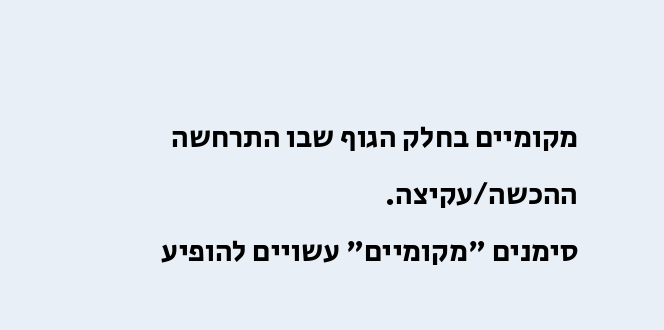מקומיים בחלק הגוף שבו התרחשה ההכשה/עקיצה.
סימנים "מקומיים" עשויים להופיע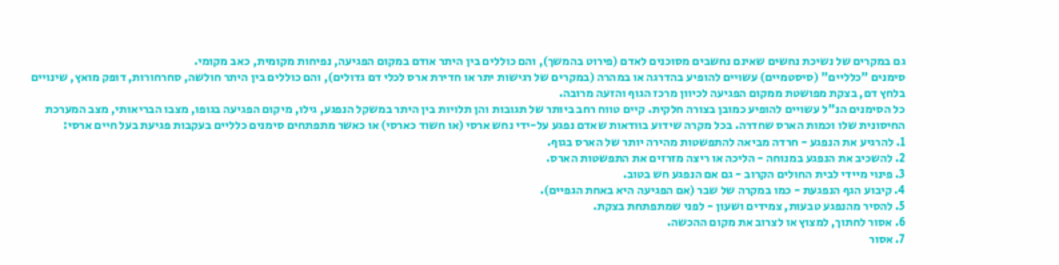גם במקרים של נשיכת נחשים שאינם נחשבים מסוכנים לאדם (פירוט בהמשך), והם כוללים בין היתר אודם במקום הפגיעה, נפיחות מקומית, כאב מקומי.
סימנים "כלליים" (סיסטמיים) עשויים להופיע בהדרגה או במהרה (במקרים של רגישות יתר או חדירת ארס לכלי דם גדולים), והם כוללים בין היתר חולשה, סחרחורות, דופק מואץ, שינויים בלחץ דם, בצקת מפושטת ממקום הפגיעה לכיוון מרכז הגוף והזעה מרובה.
כל הסימנים הנ"ל עשויים להופיע כמובן בצורה חלקית. קיים טווח רחב ביותר של תגובות והן תלויות בין היתר במשקל הנפגע, גילו, מיקום הפגיעה בגופו, מצבו הבריאותי, מצב המערכת החיסונית שלו וכמות הארס שחדרה. בכל מקרה שידוע בוודאות שאדם נפגע על-ידי נחש ארסי (או חשוד כארסי) או כאשר מתפתחים סימנים כלליים בעקבות פגיעת בעל חיים ארסי:
1. להרגיע את הנפגע - חרדה מביאה להתפשטות מהירה יותר של הארס בגוף.
2. להשכיב את הנפגע במנוחה - הליכה או ריצה מזרזים את התפשטות הארס.
3. פינוי מיידי לבית החולים הקרוב - גם אם הנפגע חש בטוב.
4. קיבוע הגף הנפגעת - כמו במקרה של שבר (אם הפגיעה היא באחת הגפיים).
5. להסיר מהנפגע טבעות, צמידים ושעון - לפני שמתפתחת בצקת.
6. אסור לחתוך, למצוץ או לצרוב את מקום ההכשה.
7. אסור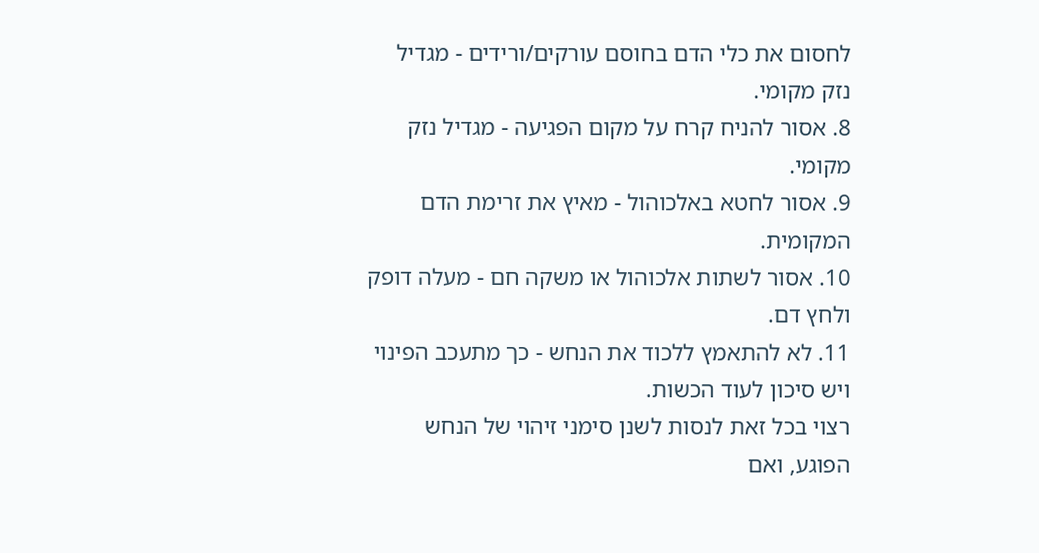לחסום את כלי הדם בחוסם עורקים/ורידים - מגדיל נזק מקומי.
8. אסור להניח קרח על מקום הפגיעה - מגדיל נזק מקומי.
9. אסור לחטא באלכוהול - מאיץ את זרימת הדם המקומית.
10. אסור לשתות אלכוהול או משקה חם - מעלה דופק ולחץ דם.
11. לא להתאמץ ללכוד את הנחש - כך מתעכב הפינוי ויש סיכון לעוד הכשות.
רצוי בכל זאת לנסות לשנן סימני זיהוי של הנחש הפוגע, ואם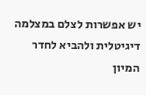יש אפשרות לצלם במצלמה דיגיטלית ולהביא לחדר המיון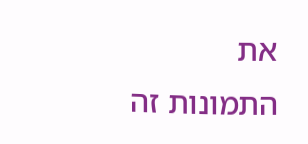את התמונות זה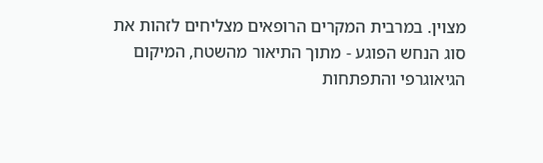מצוין. במרבית המקרים הרופאים מצליחים לזהות את סוג הנחש הפוגע - מתוך התיאור מהשטח, המיקום הגיאוגרפי והתפתחות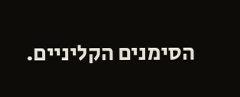הסימנים הקליניים.